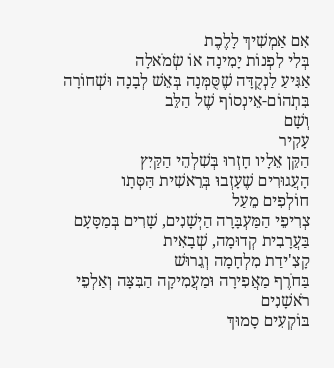אִם אַמְשִׁיךְ לָלֶכֶת
בְּלִי לִפְנוֹת יָמִינָה אוֹ שְׂמֹאלָה
אַגִּיעַ לַנְקֻדָּה שֶׁסֻּמְּנָה בְּאֵשׁ לְבָנָה וּשְׁחוֹרָה
בִּתְהוֹם-אֵינְסוֹף שֶׁל הַלֵּב
וְשָׁם
עָקִיר
הַקֵּן אֵלָיו חָזְרוּ בְּשִׁלְהֵי הַקַּיִץ
הָעֲגוּרִים שֶׁעָזְבוּ בְּרֵאשִׁית הַּסְּתָו
חוֹלְפִים מֵעַל
צְרִיפֵי הַמַּעְבָּרָה הַיְשָׁנִים, שָׁרִים בְּמַסָּעָם בַּעֲרָבִית קְדוּמָה, שְׁבָאִית
קָצִ'ידַת מִלְחָמָה וְגֵרוּשׁ
בַּחֹרֶף מַאֲפִירָה וּמַעֲמִיקָה הַבִּצָּה וְאַלְפֵי רֹאשָׁנִים
בּוֹקְעִים סָמוּךְ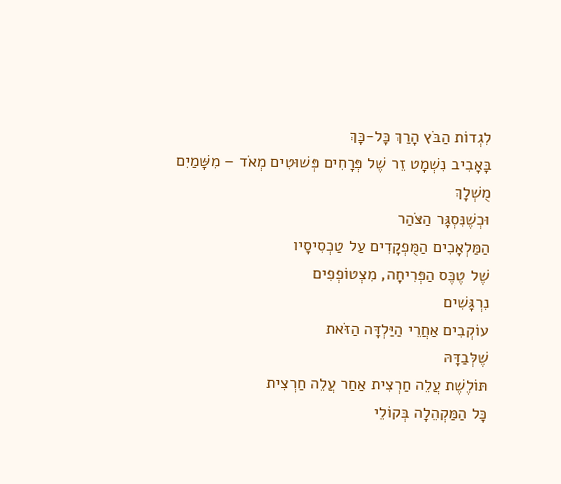לִגְדוֹת הַבֹּץ הָרַךְ כָּל-כָּךְ
בָּאָבִיב נִשְׁמָט זֵר שֶׁל פְּרָחִים פְּשׁוּטִים מְאֹד – מִשָּׁמַיִם
מֻשְׁלָךְ
וּכְשֶׁנִּסְגָּר הַצֹּהַר
הַמַּלְאָכִים הַמֻּפְקָדִים עַל טַכְסִיסָיו
שֶׁל טֶכֶּס הַפְּרִיחָה, מִצְטוֹפְפִים
נִרְגָּשִׁים
עוֹקְבִים אַחֲרֵי הַיַּלְדָּה הַזֹּאת
שֶׁלְּבַדָּהּ
תּוֹלֶשֶׁת עֲלֵה חַרְצִית אַחַר עֲלֵה חַרְצִית
כָּל הַמַּקְהֵלָה בְּקוֹלֵי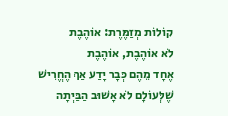קוֹלוֹת מְזַמֶּרֶת: אוֹהֶבֶת
לֹא אוֹהֶבֶת, אוֹהֶבֶת
אֶחָד מֵהֶם כְּבָר יָדַע אַךְ הֶחֱרִישׁ
שֶׁלְּעוֹלָם לֹא אָשׁוּב הַבַּיְתָה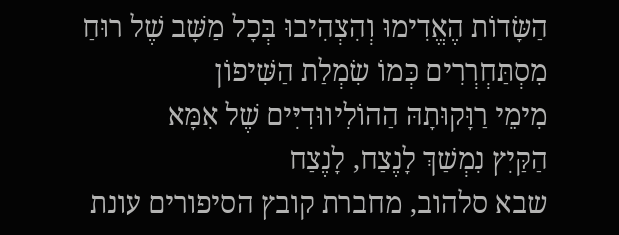הַשָּׂדוֹת הֶאֱדִימוּ וְהִצְהִיבוּ בְּכָל מַשָּׁב שֶׁל רוּחַ
מִסְתַּחְרְרִים כְּמוֹ שִׂמְלַת הַשִּׁיפוֹן
מִימֵי רַוָּקוּתָהּ הַהוֹלִיווּדִיִּים שֶׁל אִמָּא
הַקַּיִץ נִמְשַׁךְ לָנֶצַח, לָנֶצַח
שבא סלהוב, מחברת קובץ הסיפורים עונת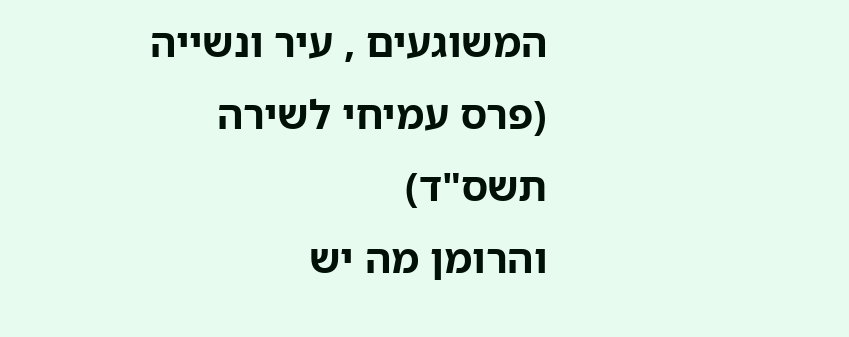המשוגעים , עיר ונשייה (פרס עמיחי לשירה תשס"ד)
והרומן מה יש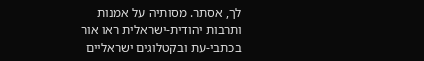לך, אסתר. מסותיה על אמנות ותרבות יהודית-ישראלית ראו אור בכתבי-עת ובקטלוגים ישראליים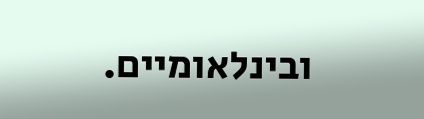ובינלאומיים.